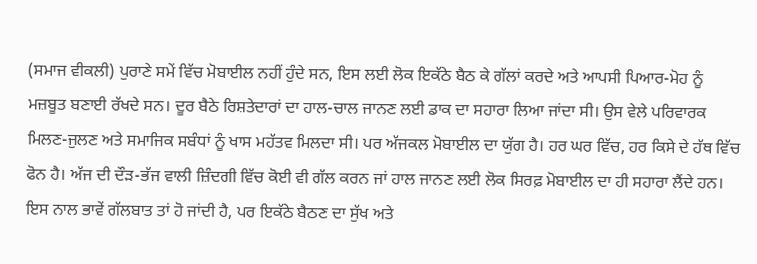(ਸਮਾਜ ਵੀਕਲੀ) ਪੁਰਾਣੇ ਸਮੇਂ ਵਿੱਚ ਮੋਬਾਈਲ ਨਹੀਂ ਹੁੰਦੇ ਸਨ, ਇਸ ਲਈ ਲੋਕ ਇਕੱਠੇ ਬੈਠ ਕੇ ਗੱਲਾਂ ਕਰਦੇ ਅਤੇ ਆਪਸੀ ਪਿਆਰ-ਮੋਹ ਨੂੰ ਮਜ਼ਬੂਤ ਬਣਾਈ ਰੱਖਦੇ ਸਨ। ਦੂਰ ਬੈਠੇ ਰਿਸ਼ਤੇਦਾਰਾਂ ਦਾ ਹਾਲ-ਚਾਲ ਜਾਨਣ ਲਈ ਡਾਕ ਦਾ ਸਹਾਰਾ ਲਿਆ ਜਾਂਦਾ ਸੀ। ਉਸ ਵੇਲੇ ਪਰਿਵਾਰਕ ਮਿਲਣ-ਜੁਲਣ ਅਤੇ ਸਮਾਜਿਕ ਸਬੰਧਾਂ ਨੂੰ ਖਾਸ ਮਹੱਤਵ ਮਿਲਦਾ ਸੀ। ਪਰ ਅੱਜਕਲ ਮੋਬਾਈਲ ਦਾ ਯੁੱਗ ਹੈ। ਹਰ ਘਰ ਵਿੱਚ, ਹਰ ਕਿਸੇ ਦੇ ਹੱਥ ਵਿੱਚ ਫੋਨ ਹੈ। ਅੱਜ ਦੀ ਦੌੜ-ਭੱਜ ਵਾਲੀ ਜ਼ਿੰਦਗੀ ਵਿੱਚ ਕੋਈ ਵੀ ਗੱਲ ਕਰਨ ਜਾਂ ਹਾਲ ਜਾਨਣ ਲਈ ਲੋਕ ਸਿਰਫ਼ ਮੋਬਾਈਲ ਦਾ ਹੀ ਸਹਾਰਾ ਲੈਂਦੇ ਹਨ। ਇਸ ਨਾਲ ਭਾਵੇਂ ਗੱਲਬਾਤ ਤਾਂ ਹੋ ਜਾਂਦੀ ਹੈ, ਪਰ ਇਕੱਠੇ ਬੈਠਣ ਦਾ ਸੁੱਖ ਅਤੇ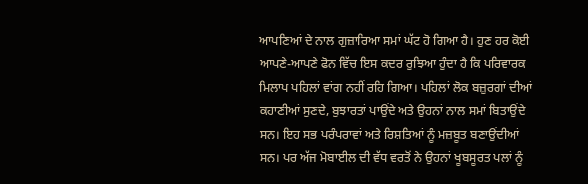ਆਪਣਿਆਂ ਦੇ ਨਾਲ ਗੁਜ਼ਾਰਿਆ ਸਮਾਂ ਘੱਟ ਹੋ ਗਿਆ ਹੈ। ਹੁਣ ਹਰ ਕੋਈ ਆਪਣੇ-ਆਪਣੇ ਫੋਨ ਵਿੱਚ ਇਸ ਕਦਰ ਰੁਝਿਆ ਹੁੰਦਾ ਹੈ ਕਿ ਪਰਿਵਾਰਕ ਮਿਲਾਪ ਪਹਿਲਾਂ ਵਾਂਗ ਨਹੀਂ ਰਹਿ ਗਿਆ। ਪਹਿਲਾਂ ਲੋਕ ਬਜ਼ੁਰਗਾਂ ਦੀਆਂ ਕਹਾਣੀਆਂ ਸੁਣਦੇ, ਬੁਝਾਰਤਾਂ ਪਾਉਂਦੇ ਅਤੇ ਉਹਨਾਂ ਨਾਲ ਸਮਾਂ ਬਿਤਾਉਂਦੇ ਸਨ। ਇਹ ਸਭ ਪਰੰਪਰਾਵਾਂ ਅਤੇ ਰਿਸ਼ਤਿਆਂ ਨੂੰ ਮਜ਼ਬੂਤ ਬਣਾਉਂਦੀਆਂ ਸਨ। ਪਰ ਅੱਜ ਮੋਬਾਈਲ ਦੀ ਵੱਧ ਵਰਤੋਂ ਨੇ ਉਹਨਾਂ ਖੂਬਸੂਰਤ ਪਲਾਂ ਨੂੰ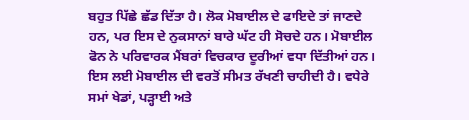ਬਹੁਤ ਪਿੱਛੇ ਛੱਡ ਦਿੱਤਾ ਹੈ। ਲੋਕ ਮੋਬਾਈਲ ਦੇ ਫਾਇਦੇ ਤਾਂ ਜਾਣਦੇ ਹਨ, ਪਰ ਇਸ ਦੇ ਨੁਕਸਾਨਾਂ ਬਾਰੇ ਘੱਟ ਹੀ ਸੋਚਦੇ ਹਨ। ਮੋਬਾਈਲ ਫੋਨ ਨੇ ਪਰਿਵਾਰਕ ਮੈਂਬਰਾਂ ਵਿਚਕਾਰ ਦੂਰੀਆਂ ਵਧਾ ਦਿੱਤੀਆਂ ਹਨ। ਇਸ ਲਈ ਮੋਬਾਈਲ ਦੀ ਵਰਤੋਂ ਸੀਮਤ ਰੱਖਣੀ ਚਾਹੀਦੀ ਹੈ। ਵਧੇਰੇ ਸਮਾਂ ਖੇਡਾਂ, ਪੜ੍ਹਾਈ ਅਤੇ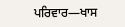ਪਰਿਵਾਰ—ਖਾਸ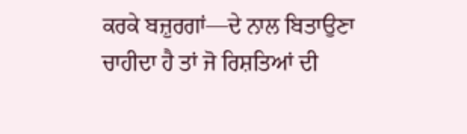ਕਰਕੇ ਬਜ਼ੁਰਗਾਂ—ਦੇ ਨਾਲ ਬਿਤਾਉਣਾ ਚਾਹੀਦਾ ਹੈ ਤਾਂ ਜੋ ਰਿਸ਼ਤਿਆਂ ਦੀ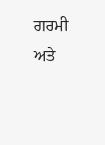ਗਰਮੀ ਅਤੇ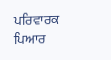ਪਰਿਵਾਰਕ ਪਿਆਰ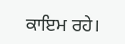ਕਾਇਮ ਰਹੇ।